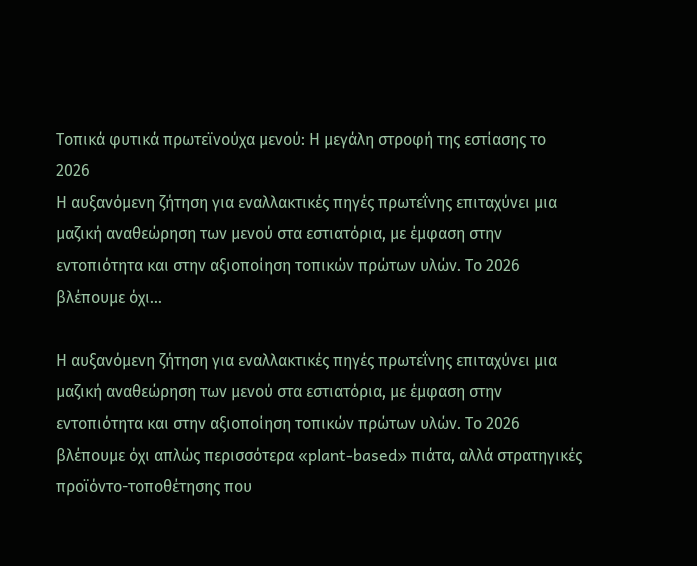Τοπικά φυτικά πρωτεϊνούχα μενού: Η μεγάλη στροφή της εστίασης το 2026
Η αυξανόμενη ζήτηση για εναλλακτικές πηγές πρωτεΐνης επιταχύνει μια μαζική αναθεώρηση των μενού στα εστιατόρια, με έμφαση στην εντοπιότητα και στην αξιοποίηση τοπικών πρώτων υλών. Το 2026 βλέπουμε όχι…

Η αυξανόμενη ζήτηση για εναλλακτικές πηγές πρωτεΐνης επιταχύνει μια μαζική αναθεώρηση των μενού στα εστιατόρια, με έμφαση στην εντοπιότητα και στην αξιοποίηση τοπικών πρώτων υλών. Το 2026 βλέπουμε όχι απλώς περισσότερα «plant-based» πιάτα, αλλά στρατηγικές προϊόντο-τοποθέτησης που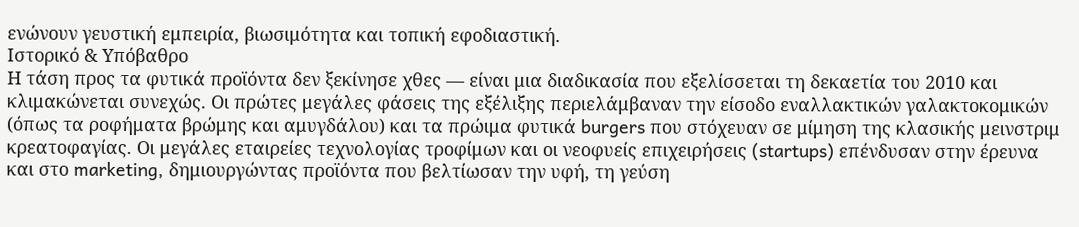ενώνουν γευστική εμπειρία, βιωσιμότητα και τοπική εφοδιαστική.
Ιστορικό & Υπόβαθρο
Η τάση προς τα φυτικά προϊόντα δεν ξεκίνησε χθες — είναι μια διαδικασία που εξελίσσεται τη δεκαετία του 2010 και κλιμακώνεται συνεχώς. Οι πρώτες μεγάλες φάσεις της εξέλιξης περιελάμβαναν την είσοδο εναλλακτικών γαλακτοκομικών (όπως τα ροφήματα βρώμης και αμυγδάλου) και τα πρώιμα φυτικά burgers που στόχευαν σε μίμηση της κλασικής μεινστριμ κρεατοφαγίας. Οι μεγάλες εταιρείες τεχνολογίας τροφίμων και οι νεοφυείς επιχειρήσεις (startups) επένδυσαν στην έρευνα και στο marketing, δημιουργώντας προϊόντα που βελτίωσαν την υφή, τη γεύση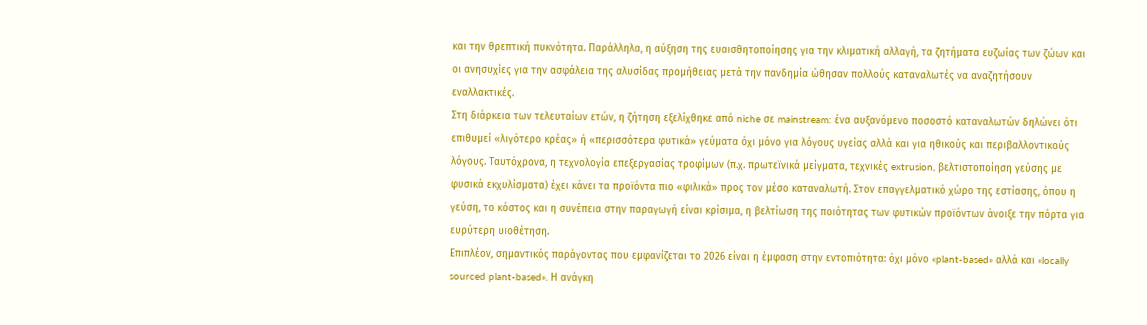και την θρεπτική πυκνότητα. Παράλληλα, η αύξηση της ευαισθητοποίησης για την κλιματική αλλαγή, τα ζητήματα ευζωίας των ζώων και οι ανησυχίες για την ασφάλεια της αλυσίδας προμήθειας μετά την πανδημία ώθησαν πολλούς καταναλωτές να αναζητήσουν εναλλακτικές.
Στη διάρκεια των τελευταίων ετών, η ζήτηση εξελίχθηκε από niche σε mainstream: ένα αυξανόμενο ποσοστό καταναλωτών δηλώνει ότι επιθυμεί «λιγότερο κρέας» ή «περισσότερα φυτικά» γεύματα όχι μόνο για λόγους υγείας αλλά και για ηθικούς και περιβαλλοντικούς λόγους. Ταυτόχρονα, η τεχνολογία επεξεργασίας τροφίμων (π.χ. πρωτεϊνικά μείγματα, τεχνικές extrusion, βελτιστοποίηση γεύσης με φυσικά εκχυλίσματα) έχει κάνει τα προϊόντα πιο «φιλικά» προς τον μέσο καταναλωτή. Στον επαγγελματικό χώρο της εστίασης, όπου η γεύση, το κόστος και η συνέπεια στην παραγωγή είναι κρίσιμα, η βελτίωση της ποιότητας των φυτικών προϊόντων άνοιξε την πόρτα για ευρύτερη υιοθέτηση.
Επιπλέον, σημαντικός παράγοντας που εμφανίζεται το 2026 είναι η έμφαση στην εντοπιότητα: όχι μόνο «plant-based» αλλά και «locally sourced plant-based». Η ανάγκη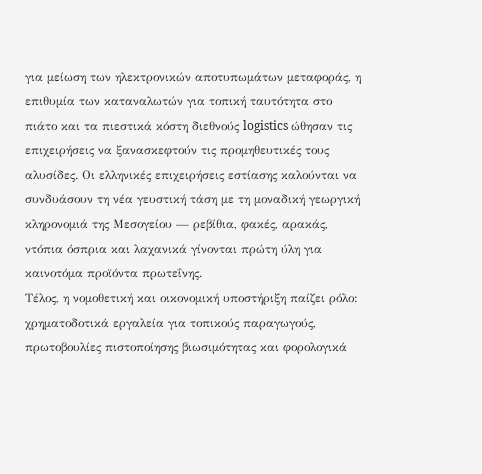για μείωση των ηλεκτρονικών αποτυπωμάτων μεταφοράς, η επιθυμία των καταναλωτών για τοπική ταυτότητα στο πιάτο και τα πιεστικά κόστη διεθνούς logistics ώθησαν τις επιχειρήσεις να ξανασκεφτούν τις προμηθευτικές τους αλυσίδες. Οι ελληνικές επιχειρήσεις εστίασης καλούνται να συνδυάσουν τη νέα γευστική τάση με τη μοναδική γεωργική κληρονομιά της Μεσογείου — ρεβίθια, φακές, αρακάς, ντόπια όσπρια και λαχανικά γίνονται πρώτη ύλη για καινοτόμα προϊόντα πρωτεΐνης.
Τέλος, η νομοθετική και οικονομική υποστήριξη παίζει ρόλο: χρηματοδοτικά εργαλεία για τοπικούς παραγωγούς, πρωτοβουλίες πιστοποίησης βιωσιμότητας και φορολογικά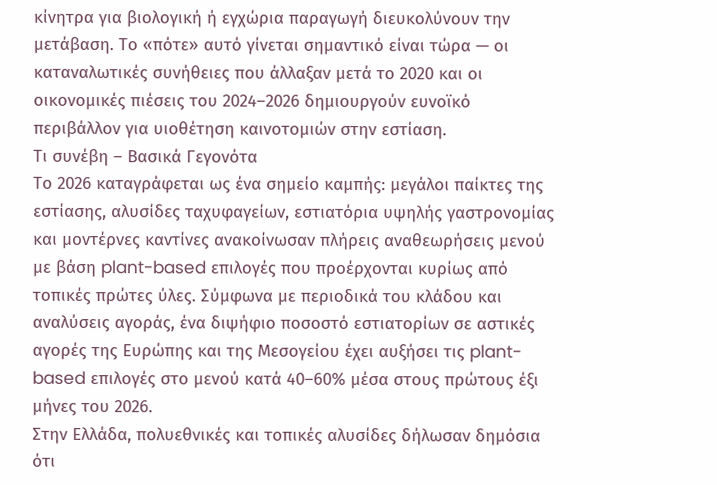κίνητρα για βιολογική ή εγχώρια παραγωγή διευκολύνουν την μετάβαση. Το «πότε» αυτό γίνεται σημαντικό είναι τώρα — οι καταναλωτικές συνήθειες που άλλαξαν μετά το 2020 και οι οικονομικές πιέσεις του 2024–2026 δημιουργούν ευνοϊκό περιβάλλον για υιοθέτηση καινοτομιών στην εστίαση.
Τι συνέβη – Βασικά Γεγονότα
Το 2026 καταγράφεται ως ένα σημείο καμπής: μεγάλοι παίκτες της εστίασης, αλυσίδες ταχυφαγείων, εστιατόρια υψηλής γαστρονομίας και μοντέρνες καντίνες ανακοίνωσαν πλήρεις αναθεωρήσεις μενού με βάση plant-based επιλογές που προέρχονται κυρίως από τοπικές πρώτες ύλες. Σύμφωνα με περιοδικά του κλάδου και αναλύσεις αγοράς, ένα διψήφιο ποσοστό εστιατορίων σε αστικές αγορές της Ευρώπης και της Μεσογείου έχει αυξήσει τις plant-based επιλογές στο μενού κατά 40–60% μέσα στους πρώτους έξι μήνες του 2026.
Στην Ελλάδα, πολυεθνικές και τοπικές αλυσίδες δήλωσαν δημόσια ότι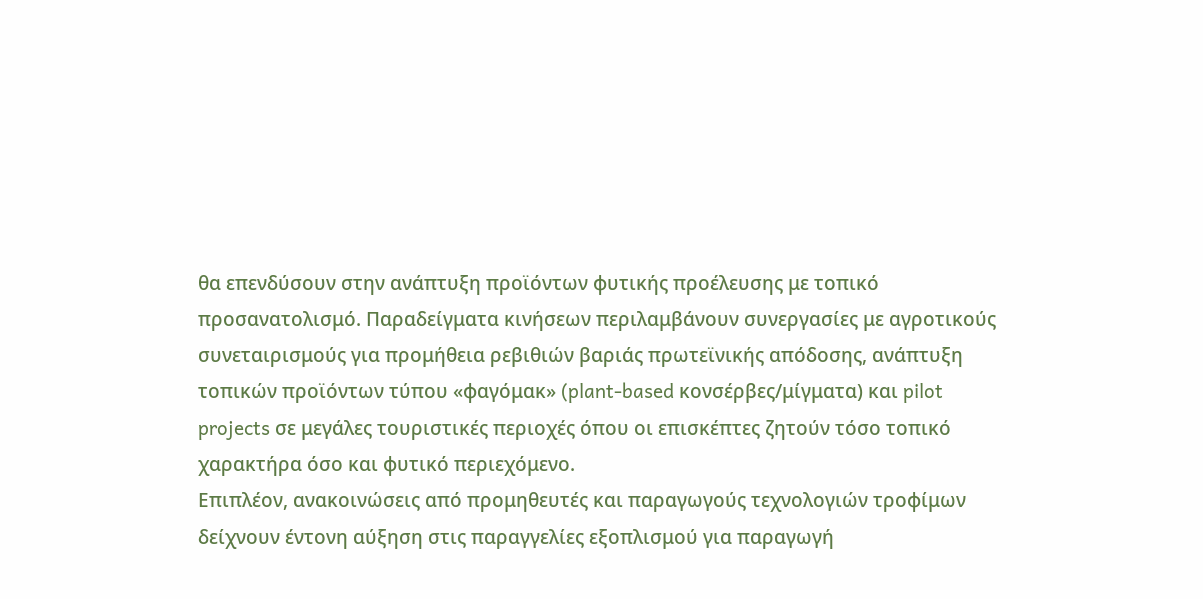θα επενδύσουν στην ανάπτυξη προϊόντων φυτικής προέλευσης με τοπικό προσανατολισμό. Παραδείγματα κινήσεων περιλαμβάνουν συνεργασίες με αγροτικούς συνεταιρισμούς για προμήθεια ρεβιθιών βαριάς πρωτεϊνικής απόδοσης, ανάπτυξη τοπικών προϊόντων τύπου «φαγόμακ» (plant-based κονσέρβες/μίγματα) και pilot projects σε μεγάλες τουριστικές περιοχές όπου οι επισκέπτες ζητούν τόσο τοπικό χαρακτήρα όσο και φυτικό περιεχόμενο.
Επιπλέον, ανακοινώσεις από προμηθευτές και παραγωγούς τεχνολογιών τροφίμων δείχνουν έντονη αύξηση στις παραγγελίες εξοπλισμού για παραγωγή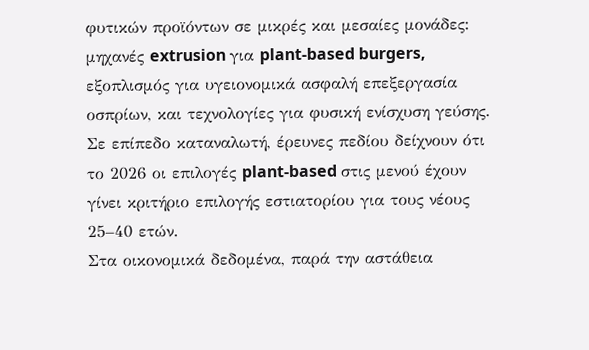φυτικών προϊόντων σε μικρές και μεσαίες μονάδες: μηχανές extrusion για plant-based burgers, εξοπλισμός για υγειονομικά ασφαλή επεξεργασία οσπρίων, και τεχνολογίες για φυσική ενίσχυση γεύσης. Σε επίπεδο καταναλωτή, έρευνες πεδίου δείχνουν ότι το 2026 οι επιλογές plant-based στις μενού έχουν γίνει κριτήριο επιλογής εστιατορίου για τους νέους 25–40 ετών.
Στα οικονομικά δεδομένα, παρά την αστάθεια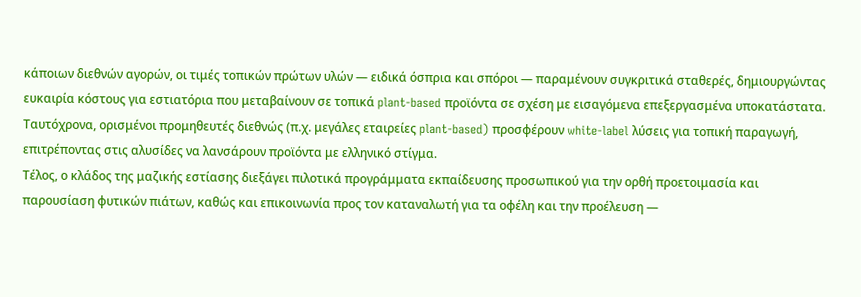κάποιων διεθνών αγορών, οι τιμές τοπικών πρώτων υλών — ειδικά όσπρια και σπόροι — παραμένουν συγκριτικά σταθερές, δημιουργώντας ευκαιρία κόστους για εστιατόρια που μεταβαίνουν σε τοπικά plant-based προϊόντα σε σχέση με εισαγόμενα επεξεργασμένα υποκατάστατα. Ταυτόχρονα, ορισμένοι προμηθευτές διεθνώς (π.χ. μεγάλες εταιρείες plant-based) προσφέρουν white-label λύσεις για τοπική παραγωγή, επιτρέποντας στις αλυσίδες να λανσάρουν προϊόντα με ελληνικό στίγμα.
Τέλος, ο κλάδος της μαζικής εστίασης διεξάγει πιλοτικά προγράμματα εκπαίδευσης προσωπικού για την ορθή προετοιμασία και παρουσίαση φυτικών πιάτων, καθώς και επικοινωνία προς τον καταναλωτή για τα οφέλη και την προέλευση —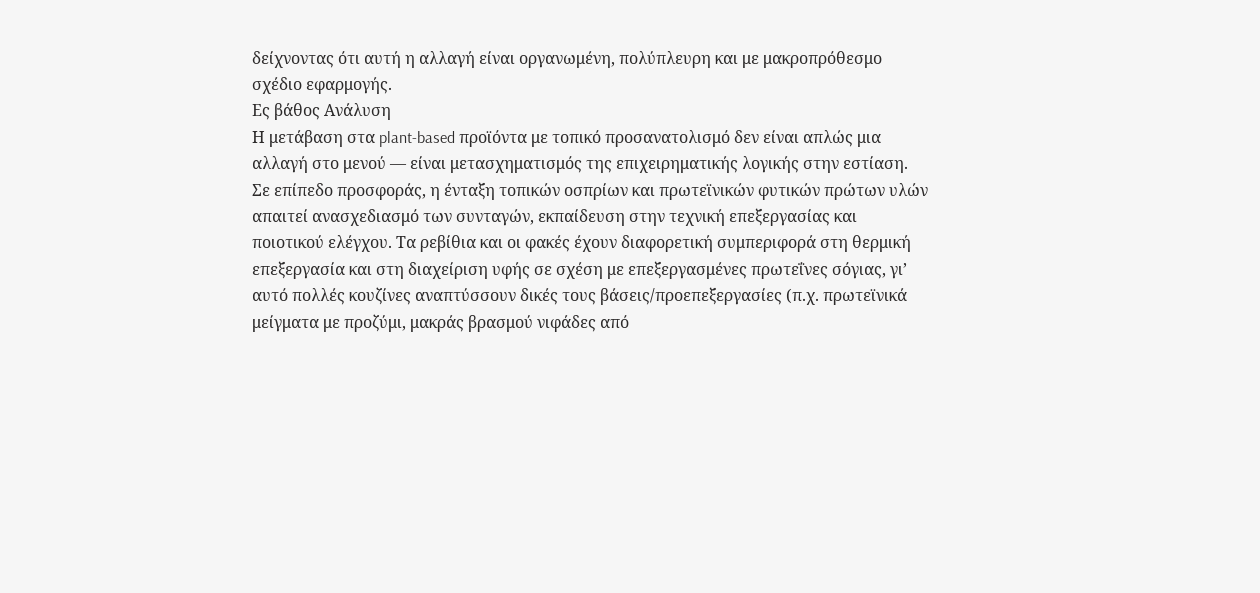δείχνοντας ότι αυτή η αλλαγή είναι οργανωμένη, πολύπλευρη και με μακροπρόθεσμο σχέδιο εφαρμογής.
Ες βάθος Ανάλυση
Η μετάβαση στα plant-based προϊόντα με τοπικό προσανατολισμό δεν είναι απλώς μια αλλαγή στο μενού — είναι μετασχηματισμός της επιχειρηματικής λογικής στην εστίαση. Σε επίπεδο προσφοράς, η ένταξη τοπικών οσπρίων και πρωτεϊνικών φυτικών πρώτων υλών απαιτεί ανασχεδιασμό των συνταγών, εκπαίδευση στην τεχνική επεξεργασίας και ποιοτικού ελέγχου. Τα ρεβίθια και οι φακές έχουν διαφορετική συμπεριφορά στη θερμική επεξεργασία και στη διαχείριση υφής σε σχέση με επεξεργασμένες πρωτεΐνες σόγιας, γι’ αυτό πολλές κουζίνες αναπτύσσουν δικές τους βάσεις/προεπεξεργασίες (π.χ. πρωτεϊνικά μείγματα με προζύμι, μακράς βρασμού νιφάδες από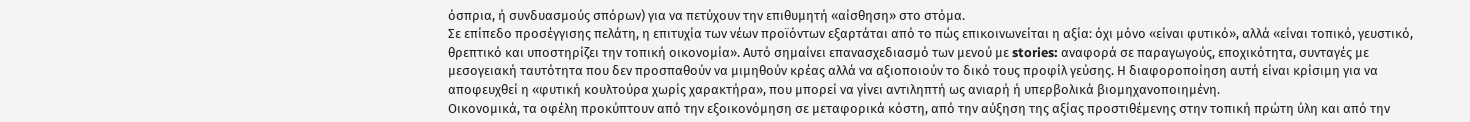όσπρια, ή συνδυασμούς σπόρων) για να πετύχουν την επιθυμητή «αίσθηση» στο στόμα.
Σε επίπεδο προσέγγισης πελάτη, η επιτυχία των νέων προϊόντων εξαρτάται από το πώς επικοινωνείται η αξία: όχι μόνο «είναι φυτικό», αλλά «είναι τοπικό, γευστικό, θρεπτικό και υποστηρίζει την τοπική οικονομία». Αυτό σημαίνει επανασχεδιασμό των μενού με stories: αναφορά σε παραγωγούς, εποχικότητα, συνταγές με μεσογειακή ταυτότητα που δεν προσπαθούν να μιμηθούν κρέας αλλά να αξιοποιούν το δικό τους προφίλ γεύσης. Η διαφοροποίηση αυτή είναι κρίσιμη για να αποφευχθεί η «φυτική κουλτούρα χωρίς χαρακτήρα», που μπορεί να γίνει αντιληπτή ως ανιαρή ή υπερβολικά βιομηχανοποιημένη.
Οικονομικά, τα οφέλη προκύπτουν από την εξοικονόμηση σε μεταφορικά κόστη, από την αύξηση της αξίας προστιθέμενης στην τοπική πρώτη ύλη και από την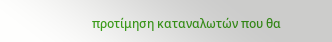προτίμηση καταναλωτών που θα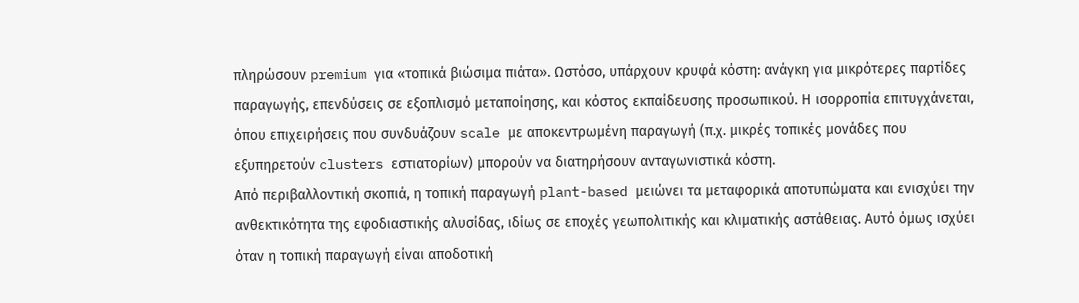πληρώσουν premium για «τοπικά βιώσιμα πιάτα». Ωστόσο, υπάρχουν κρυφά κόστη: ανάγκη για μικρότερες παρτίδες παραγωγής, επενδύσεις σε εξοπλισμό μεταποίησης, και κόστος εκπαίδευσης προσωπικού. Η ισορροπία επιτυγχάνεται, όπου επιχειρήσεις που συνδυάζουν scale με αποκεντρωμένη παραγωγή (π.χ. μικρές τοπικές μονάδες που εξυπηρετούν clusters εστιατορίων) μπορούν να διατηρήσουν ανταγωνιστικά κόστη.
Από περιβαλλοντική σκοπιά, η τοπική παραγωγή plant-based μειώνει τα μεταφορικά αποτυπώματα και ενισχύει την ανθεκτικότητα της εφοδιαστικής αλυσίδας, ιδίως σε εποχές γεωπολιτικής και κλιματικής αστάθειας. Αυτό όμως ισχύει όταν η τοπική παραγωγή είναι αποδοτική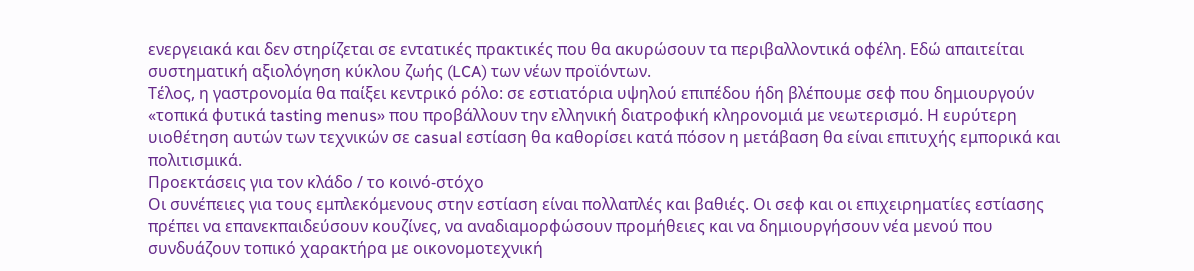ενεργειακά και δεν στηρίζεται σε εντατικές πρακτικές που θα ακυρώσουν τα περιβαλλοντικά οφέλη. Εδώ απαιτείται συστηματική αξιολόγηση κύκλου ζωής (LCA) των νέων προϊόντων.
Τέλος, η γαστρονομία θα παίξει κεντρικό ρόλο: σε εστιατόρια υψηλού επιπέδου ήδη βλέπουμε σεφ που δημιουργούν «τοπικά φυτικά tasting menus» που προβάλλουν την ελληνική διατροφική κληρονομιά με νεωτερισμό. Η ευρύτερη υιοθέτηση αυτών των τεχνικών σε casual εστίαση θα καθορίσει κατά πόσον η μετάβαση θα είναι επιτυχής εμπορικά και πολιτισμικά.
Προεκτάσεις για τον κλάδο / το κοινό-στόχο
Οι συνέπειες για τους εμπλεκόμενους στην εστίαση είναι πολλαπλές και βαθιές. Οι σεφ και οι επιχειρηματίες εστίασης πρέπει να επανεκπαιδεύσουν κουζίνες, να αναδιαμορφώσουν προμήθειες και να δημιουργήσουν νέα μενού που συνδυάζουν τοπικό χαρακτήρα με οικονομοτεχνική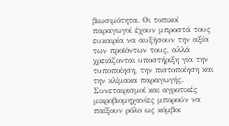βιωσιμότητα. Οι τοπικοί παραγωγοί έχουν μπροστά τους ευκαιρία να αυξήσουν την αξία των προϊόντων τους, αλλά χρειάζονται υποστήριξη για την τυποποίηση, την πιστοποίηση και την κλίμακα παραγωγής. Συνεταιρισμοί και αγροτικές μικροβιομηχανίες μπορούν να παίξουν ρόλο ως κόμβοι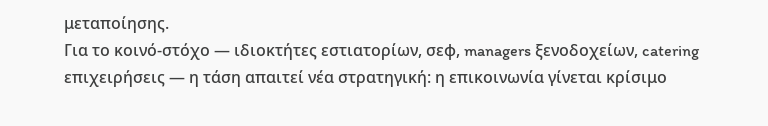μεταποίησης.
Για το κοινό-στόχο — ιδιοκτήτες εστιατορίων, σεφ, managers ξενοδοχείων, catering επιχειρήσεις — η τάση απαιτεί νέα στρατηγική: η επικοινωνία γίνεται κρίσιμο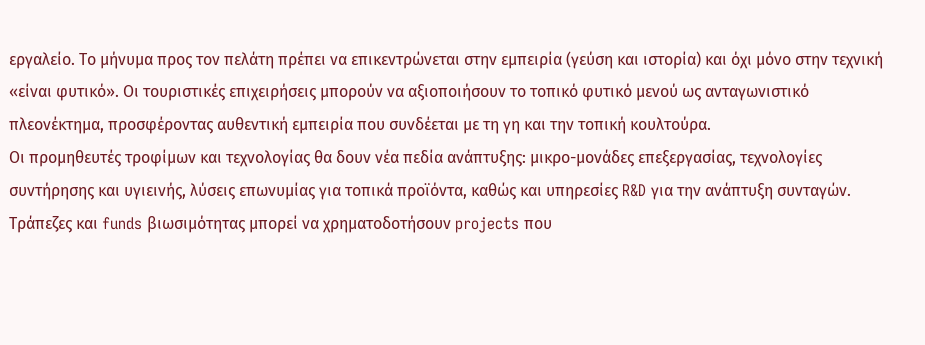εργαλείο. Το μήνυμα προς τον πελάτη πρέπει να επικεντρώνεται στην εμπειρία (γεύση και ιστορία) και όχι μόνο στην τεχνική «είναι φυτικό». Οι τουριστικές επιχειρήσεις μπορούν να αξιοποιήσουν το τοπικό φυτικό μενού ως ανταγωνιστικό πλεονέκτημα, προσφέροντας αυθεντική εμπειρία που συνδέεται με τη γη και την τοπική κουλτούρα.
Οι προμηθευτές τροφίμων και τεχνολογίας θα δουν νέα πεδία ανάπτυξης: μικρο-μονάδες επεξεργασίας, τεχνολογίες συντήρησης και υγιεινής, λύσεις επωνυμίας για τοπικά προϊόντα, καθώς και υπηρεσίες R&D για την ανάπτυξη συνταγών. Τράπεζες και funds βιωσιμότητας μπορεί να χρηματοδοτήσουν projects που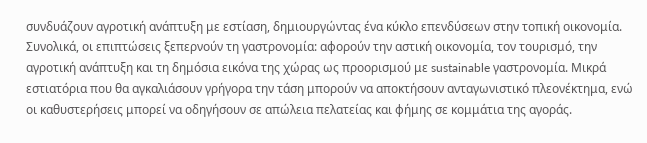συνδυάζουν αγροτική ανάπτυξη με εστίαση, δημιουργώντας ένα κύκλο επενδύσεων στην τοπική οικονομία.
Συνολικά, οι επιπτώσεις ξεπερνούν τη γαστρονομία: αφορούν την αστική οικονομία, τον τουρισμό, την αγροτική ανάπτυξη και τη δημόσια εικόνα της χώρας ως προορισμού με sustainable γαστρονομία. Μικρά εστιατόρια που θα αγκαλιάσουν γρήγορα την τάση μπορούν να αποκτήσουν ανταγωνιστικό πλεονέκτημα, ενώ οι καθυστερήσεις μπορεί να οδηγήσουν σε απώλεια πελατείας και φήμης σε κομμάτια της αγοράς.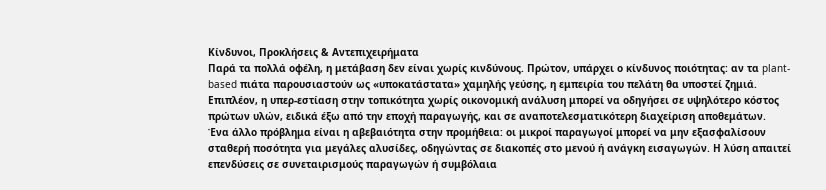Κίνδυνοι, Προκλήσεις & Αντεπιχειρήματα
Παρά τα πολλά οφέλη, η μετάβαση δεν είναι χωρίς κινδύνους. Πρώτον, υπάρχει ο κίνδυνος ποιότητας: αν τα plant-based πιάτα παρουσιαστούν ως «υποκατάστατα» χαμηλής γεύσης, η εμπειρία του πελάτη θα υποστεί ζημιά. Επιπλέον, η υπερ-εστίαση στην τοπικότητα χωρίς οικονομική ανάλυση μπορεί να οδηγήσει σε υψηλότερο κόστος πρώτων υλών, ειδικά έξω από την εποχή παραγωγής, και σε αναποτελεσματικότερη διαχείριση αποθεμάτων.
Ένα άλλο πρόβλημα είναι η αβεβαιότητα στην προμήθεια: οι μικροί παραγωγοί μπορεί να μην εξασφαλίσουν σταθερή ποσότητα για μεγάλες αλυσίδες, οδηγώντας σε διακοπές στο μενού ή ανάγκη εισαγωγών. Η λύση απαιτεί επενδύσεις σε συνεταιρισμούς παραγωγών ή συμβόλαια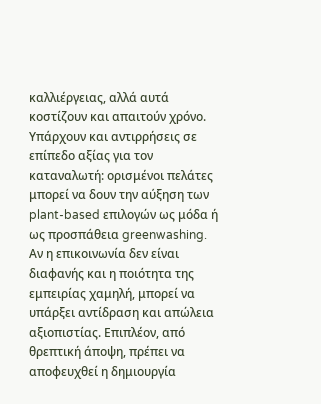καλλιέργειας, αλλά αυτά κοστίζουν και απαιτούν χρόνο.
Υπάρχουν και αντιρρήσεις σε επίπεδο αξίας για τον καταναλωτή: ορισμένοι πελάτες μπορεί να δουν την αύξηση των plant-based επιλογών ως μόδα ή ως προσπάθεια greenwashing. Αν η επικοινωνία δεν είναι διαφανής και η ποιότητα της εμπειρίας χαμηλή, μπορεί να υπάρξει αντίδραση και απώλεια αξιοπιστίας. Επιπλέον, από θρεπτική άποψη, πρέπει να αποφευχθεί η δημιουργία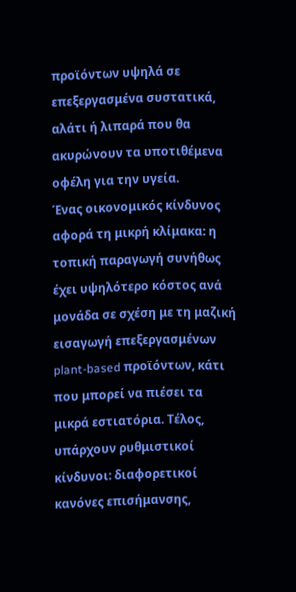προϊόντων υψηλά σε επεξεργασμένα συστατικά, αλάτι ή λιπαρά που θα ακυρώνουν τα υποτιθέμενα οφέλη για την υγεία.
Ένας οικονομικός κίνδυνος αφορά τη μικρή κλίμακα: η τοπική παραγωγή συνήθως έχει υψηλότερο κόστος ανά μονάδα σε σχέση με τη μαζική εισαγωγή επεξεργασμένων plant-based προϊόντων, κάτι που μπορεί να πιέσει τα μικρά εστιατόρια. Τέλος, υπάρχουν ρυθμιστικοί κίνδυνοι: διαφορετικοί κανόνες επισήμανσης,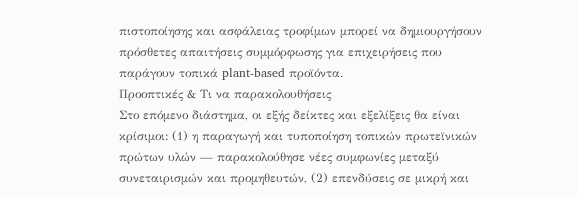πιστοποίησης και ασφάλειας τροφίμων μπορεί να δημιουργήσουν πρόσθετες απαιτήσεις συμμόρφωσης για επιχειρήσεις που παράγουν τοπικά plant-based προϊόντα.
Προοπτικές & Τι να παρακολουθήσεις
Στο επόμενο διάστημα, οι εξής δείκτες και εξελίξεις θα είναι κρίσιμοι: (1) η παραγωγή και τυποποίηση τοπικών πρωτεϊνικών πρώτων υλών — παρακολούθησε νέες συμφωνίες μεταξύ συνεταιρισμών και προμηθευτών, (2) επενδύσεις σε μικρή και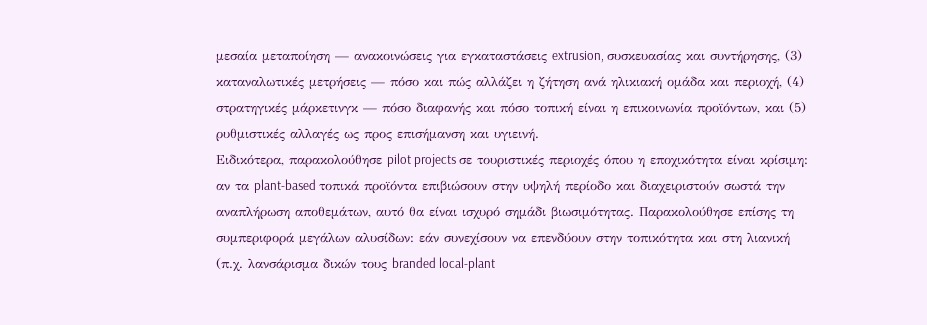μεσαία μεταποίηση — ανακοινώσεις για εγκαταστάσεις extrusion, συσκευασίας και συντήρησης, (3) καταναλωτικές μετρήσεις — πόσο και πώς αλλάζει η ζήτηση ανά ηλικιακή ομάδα και περιοχή, (4) στρατηγικές μάρκετινγκ — πόσο διαφανής και πόσο τοπική είναι η επικοινωνία προϊόντων, και (5) ρυθμιστικές αλλαγές ως προς επισήμανση και υγιεινή.
Ειδικότερα, παρακολούθησε pilot projects σε τουριστικές περιοχές όπου η εποχικότητα είναι κρίσιμη: αν τα plant-based τοπικά προϊόντα επιβιώσουν στην υψηλή περίοδο και διαχειριστούν σωστά την αναπλήρωση αποθεμάτων, αυτό θα είναι ισχυρό σημάδι βιωσιμότητας. Παρακολούθησε επίσης τη συμπεριφορά μεγάλων αλυσίδων: εάν συνεχίσουν να επενδύουν στην τοπικότητα και στη λιανική (π.χ. λανσάρισμα δικών τους branded local-plant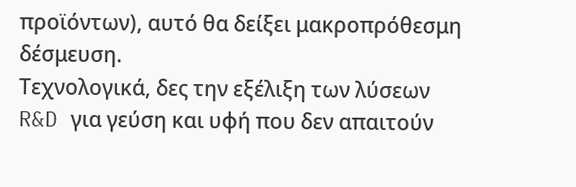προϊόντων), αυτό θα δείξει μακροπρόθεσμη δέσμευση.
Τεχνολογικά, δες την εξέλιξη των λύσεων R&D για γεύση και υφή που δεν απαιτούν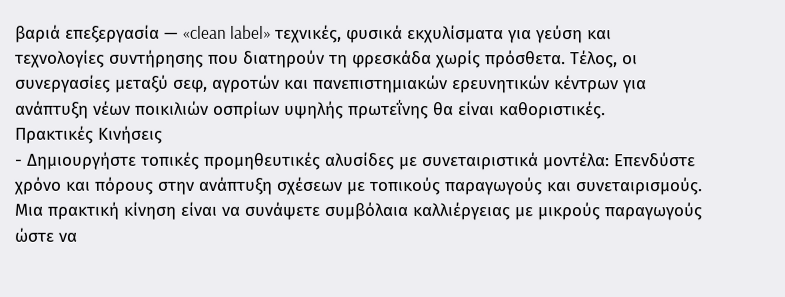βαριά επεξεργασία — «clean label» τεχνικές, φυσικά εκχυλίσματα για γεύση και τεχνολογίες συντήρησης που διατηρούν τη φρεσκάδα χωρίς πρόσθετα. Τέλος, οι συνεργασίες μεταξύ σεφ, αγροτών και πανεπιστημιακών ερευνητικών κέντρων για ανάπτυξη νέων ποικιλιών οσπρίων υψηλής πρωτεΐνης θα είναι καθοριστικές.
Πρακτικές Κινήσεις
- Δημιουργήστε τοπικές προμηθευτικές αλυσίδες με συνεταιριστικά μοντέλα: Επενδύστε χρόνο και πόρους στην ανάπτυξη σχέσεων με τοπικούς παραγωγούς και συνεταιρισμούς. Μια πρακτική κίνηση είναι να συνάψετε συμβόλαια καλλιέργειας με μικρούς παραγωγούς ώστε να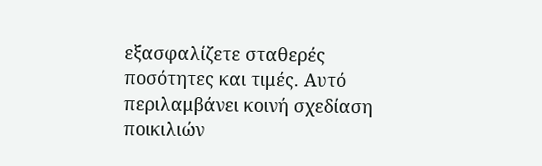εξασφαλίζετε σταθερές ποσότητες και τιμές. Αυτό περιλαμβάνει κοινή σχεδίαση ποικιλιών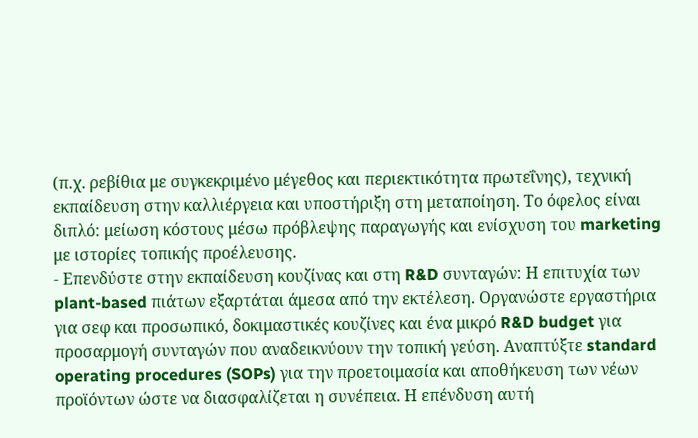(π.χ. ρεβίθια με συγκεκριμένο μέγεθος και περιεκτικότητα πρωτεΐνης), τεχνική εκπαίδευση στην καλλιέργεια και υποστήριξη στη μεταποίηση. Το όφελος είναι διπλό: μείωση κόστους μέσω πρόβλεψης παραγωγής και ενίσχυση του marketing με ιστορίες τοπικής προέλευσης.
- Επενδύστε στην εκπαίδευση κουζίνας και στη R&D συνταγών: Η επιτυχία των plant-based πιάτων εξαρτάται άμεσα από την εκτέλεση. Οργανώστε εργαστήρια για σεφ και προσωπικό, δοκιμαστικές κουζίνες και ένα μικρό R&D budget για προσαρμογή συνταγών που αναδεικνύουν την τοπική γεύση. Αναπτύξτε standard operating procedures (SOPs) για την προετοιμασία και αποθήκευση των νέων προϊόντων ώστε να διασφαλίζεται η συνέπεια. Η επένδυση αυτή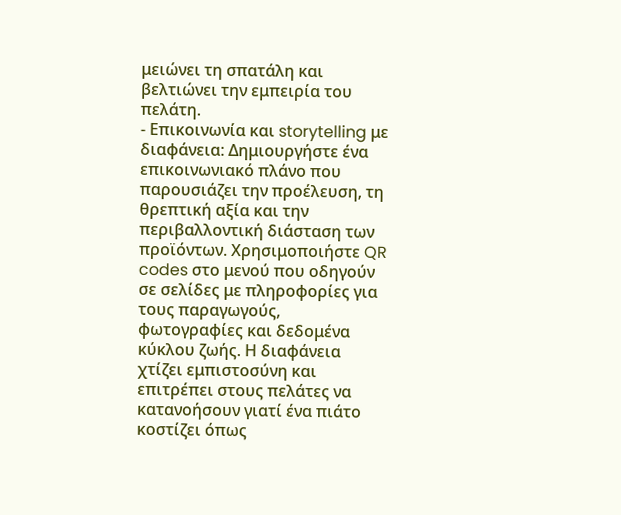μειώνει τη σπατάλη και βελτιώνει την εμπειρία του πελάτη.
- Επικοινωνία και storytelling με διαφάνεια: Δημιουργήστε ένα επικοινωνιακό πλάνο που παρουσιάζει την προέλευση, τη θρεπτική αξία και την περιβαλλοντική διάσταση των προϊόντων. Χρησιμοποιήστε QR codes στο μενού που οδηγούν σε σελίδες με πληροφορίες για τους παραγωγούς, φωτογραφίες και δεδομένα κύκλου ζωής. Η διαφάνεια χτίζει εμπιστοσύνη και επιτρέπει στους πελάτες να κατανοήσουν γιατί ένα πιάτο κοστίζει όπως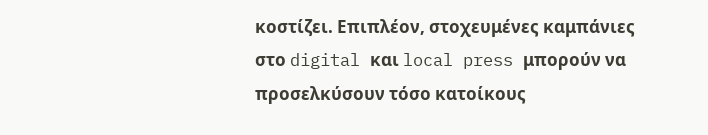κοστίζει. Επιπλέον, στοχευμένες καμπάνιες στο digital και local press μπορούν να προσελκύσουν τόσο κατοίκους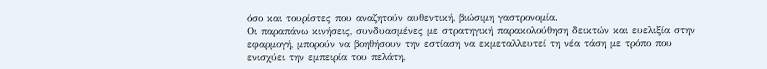όσο και τουρίστες που αναζητούν αυθεντική, βιώσιμη γαστρονομία.
Οι παραπάνω κινήσεις, συνδυασμένες με στρατηγική παρακολούθηση δεικτών και ευελιξία στην εφαρμογή, μπορούν να βοηθήσουν την εστίαση να εκμεταλλευτεί τη νέα τάση με τρόπο που ενισχύει την εμπειρία του πελάτη,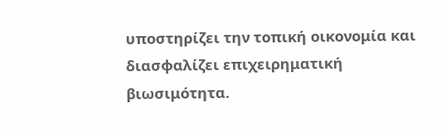υποστηρίζει την τοπική οικονομία και διασφαλίζει επιχειρηματική βιωσιμότητα.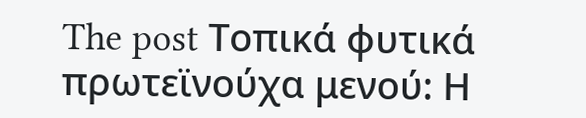The post Τοπικά φυτικά πρωτεϊνούχα μενού: Η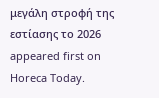μεγάλη στροφή της εστίασης το 2026 appeared first on Horeca Today.